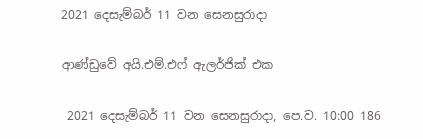2021 දෙසැම්බර් 11 වන සෙනසුරාදා

ආණ්ඩුවේ අයි.එම්.එෆ් ඇලර්ජික් එක

 2021 දෙසැම්බර් 11 වන සෙනසුරාදා, පෙ.ව. 10:00 186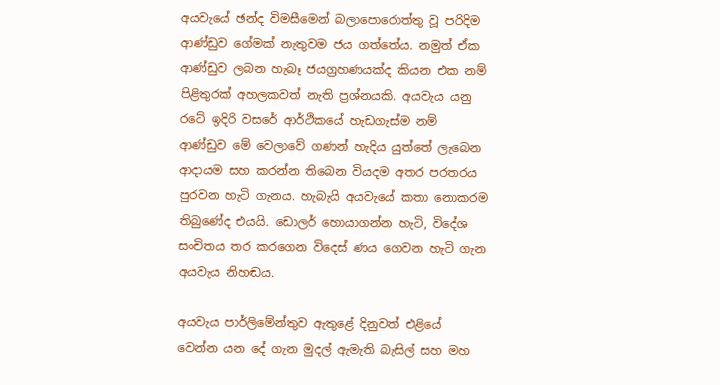අයවැයේ ඡන්ද විමසීමෙන් බලාපොරොත්තු වූ පරිදිම ආණ්ඩුව ගේමක් නැතුවම ජය ගත්තේය. නමුත් ඒක ආණ්ඩුව ලබන හැබෑ ජයග්‍රහණයක්ද කියන එක නම් පිළිතුරක් අහලකවත් නැති ප්‍රශ්නයකි. අයවැය යනු රටේ ඉදිරි වසරේ ආර්ථිකයේ හැඩගැස්ම නම් ආණ්ඩුව මේ වෙලාවේ ගණන් හැදිය යුත්තේ ලැබෙන ආදායම සහ කරන්න තිබෙන වියදම අතර පරතරය පුරවන හැටි ගැනය. හැබැයි අයවැයේ කතා නොකරම තිබුණේද එයයි. ඩොලර් හොයාගන්න හැටි, විදේශ සංචිතය තර කරගෙන විදෙස් ණය ගෙවන හැටි ගැන අයවැය නිහඬය.

අයවැය පාර්ලිමේන්තුව ඇතුළේ දිනුවත් එළියේ වෙන්න යන දේ ගැන මුදල් ඇමැති බැසිල් සහ මහ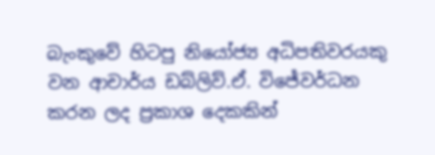බැංකුවේ හිටපු නියෝජ්‍ය අධිපතිවරයකු වන ආචාර්ය ඩබ්ලිව්.ඒ. විජේවර්ධන කරන ලද ප්‍රකාශ දෙකකින්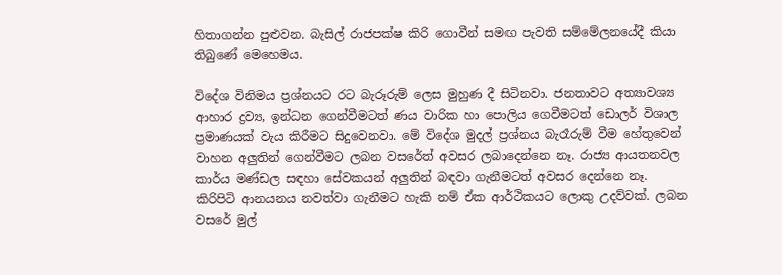හිතාගන්න පුළුවන. බැසිල් රාජපක්ෂ කිරි ගොවීන් සමඟ පැවති සම්මේලනයේදී කියා තිබුණේ මෙහෙමය.

විදේශ විනිමය ප්‍රශ්නයට රට බැරූරුම් ලෙස මුහුණ දී සිටිනවා. ජනතාවට අත්‍යාවශ්‍ය ආහාර ද්‍රව්‍ය, ඉන්ධන ගෙන්වීමටත් ණය වාරික හා පොලිය ගෙවීමටත් ඩොලර් විශාල ප්‍රමාණයක් වැය කිරීමට සිදුවෙනවා. මේ විදේශ මුදල් ප්‍රශ්නය බැරෑරුම් වීම හේතුවෙන් වාහන අලුතින් ගෙන්වීමට ලබන වසරේත් අවසර ලබාදෙන්නෙ නෑ. රාජ්‍ය ආයතනවල කාර්ය මණ්ඩල සඳහා සේවකයන් අලුතින් බඳවා ගැනීමටත් අවසර දෙන්නෙ නෑ. කිරිපිටි ආනයනය නවත්වා ගැනීමට හැකි නම් ඒක ආර්ථිකයට ලොකු උදව්වක්. ලබන වසරේ මුල්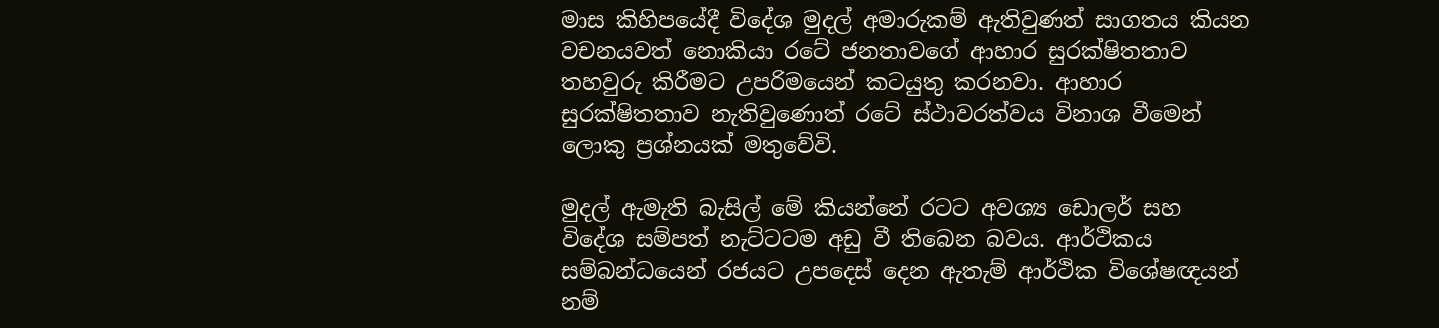මාස කිහිපයේදී විදේශ මුදල් අමාරුකම් ඇතිවුණත් සාගතය කියන වචනයවත් නොකියා රටේ ජනතාවගේ ආහාර සුරක්ෂිතතාව තහවුරු කිරීමට උපරිමයෙන් කටයුතු කරනවා. ආහාර සුරක්ෂිතතාව නැතිවුණොත් රටේ ස්ථාවරත්වය විනාශ වීමෙන් ලොකු ප්‍රශ්නයක් මතුවේවි.

මුදල් ඇමැති බැසිල් මේ කියන්නේ රටට අවශ්‍ය ඩොලර් සහ විදේශ සම්පත් නැට්ටටම අඩු වී තිබෙන බවය. ආර්ථිකය සම්බන්ධයෙන් රජයට උපදෙස් දෙන ඇතැම් ආර්ථික විශේෂඥයන් නම්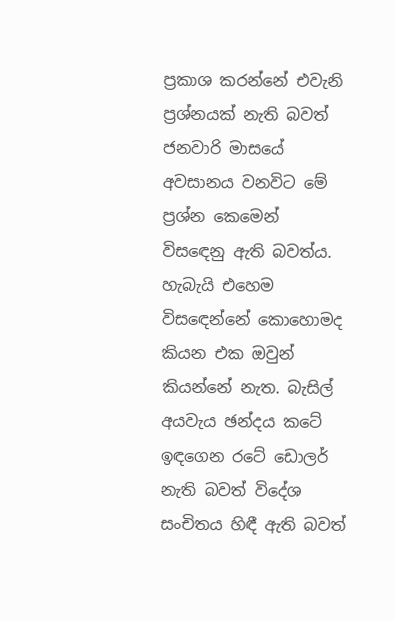ප්‍රකාශ කරන්නේ එවැනි ප්‍රශ්නයක් නැති බවත් ජනවාරි මාසයේ අවසානය වනවිට මේ ප්‍රශ්න කෙමෙන් විසඳෙනු ඇති බවත්ය. හැබැයි එහෙම විසඳෙන්නේ කොහොමද කියන එක ඔවුන් කියන්නේ නැත. බැසිල් අයවැය ඡන්දය කටේ ඉඳගෙන රටේ ඩොලර් නැති බවත් විදේශ සංචිතය හිඳී ඇති බවත්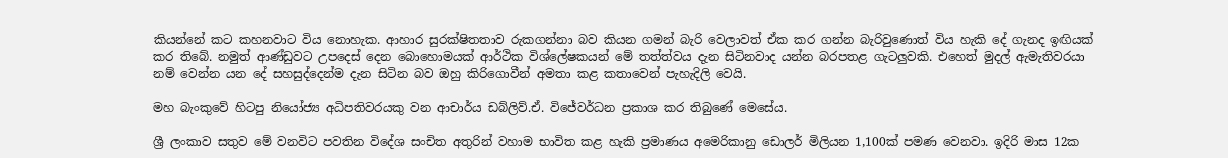කියන්නේ කට කහනවාට විය නොහැක. ආහාර සුරක්ෂිතතාව රුකගන්නා බව කියන ගමන් බැරි වෙලාවත් ඒක කර ගන්න බැරිවුණොත් විය හැකි දේ ගැනද ඉඟියක් කර තිබේ. නමුත් ආණ්ඩුවට උපදෙස් දෙන බොහොමයක් ආර්ථික විශ්ලේෂකයන් මේ තත්ත්වය දැන සිටිනවාද යන්න බරපතළ ගැටලුවකි. එහෙත් මුදල් ඇමැතිවරයා නම් වෙන්න යන දේ සහසුද්දෙන්ම දැන සිටින බව ඔහු කිරිගොවීන් අමතා කළ කතාවෙන් පැහැදිලි වෙයි.

මහ බැංකුවේ හිටපු නියෝජ්‍ය අධිපතිවරයකු වන ආචාර්ය ඩබ්ලිව්.ඒ. විජේවර්ධන ප්‍රකාශ කර තිබුණේ මෙසේය.

ශ්‍රී ලංකාව සතුව මේ වනවිට පවතින විදේශ සංචිත අතුරින් වහාම භාවිත කළ හැකි ප්‍රමාණය අමෙරිකානු ඩොලර් මිලියන 1,100ක් පමණ වෙනවා. ඉදිරි මාස 12ක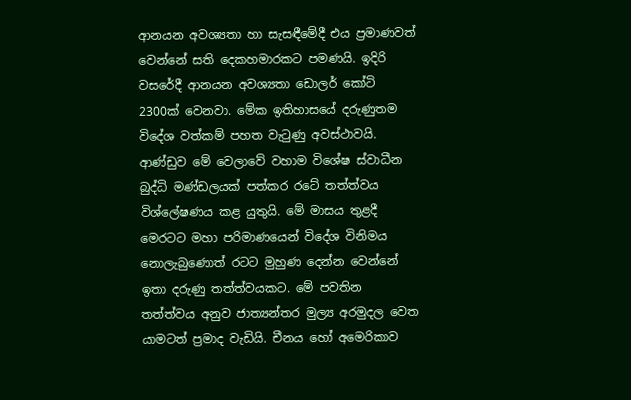ආනයන අවශ්‍යතා හා සැසඳීමේදී එය ප්‍රමාණවත් වෙන්නේ සති දෙකහමාරකට පමණයි. ඉදිරි වසරේදී ආනයන අවශ්‍යතා ඩොලර් කෝටි 2300ක් වෙනවා. මේක ඉතිහාසයේ දරුණුතම විදේශ වත්කම් පහත වැටුණු අවස්ථාවයි. ආණ්ඩුව මේ වෙලාවේ වහාම විශේෂ ස්වාධීන බුද්ධි මණ්ඩලයක් පත්කර රටේ තත්ත්වය විශ්ලේෂණය කළ යුතුයි. මේ මාසය තුළදී මෙරටට මහා පරිමාණයෙන් විදේශ විනිමය නොලැබුණොත් රටට මුහුණ දෙන්න වෙන්නේ ඉතා දරුණු තත්ත්වයකට. මේ පවතින තත්ත්වය අනුව ජාත්‍යන්තර මුල්‍ය අරමුදල වෙත යාමටත් ප්‍රමාද වැඩියි. චීනය හෝ අමෙරිකාව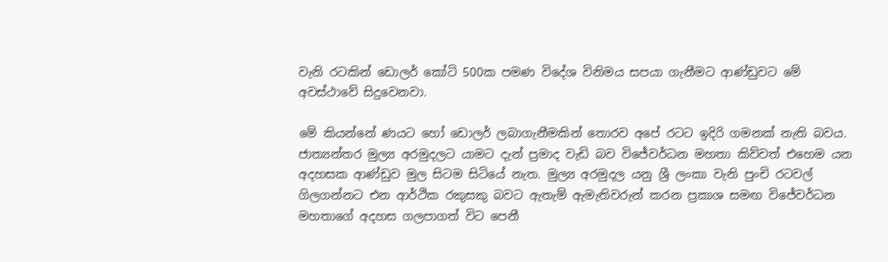වැනි රටකින් ඩොලර් කෝටි 500ක පමණ විදේශ විනිමය සපයා ගැනීමට ආණ්ඩුවට මේ අවස්ථාවේ සිදුවෙනවා.

මේ කියන්නේ ණයට හෝ ඩොලර් ලබාගැනීමකින් තොරව අපේ රටට ඉදිරි ගමනක් නැති බවය. ජාත්‍යන්තර මුල්‍ය අරමුදලට යාමට දැන් ප්‍රමාද වැඩි බව විජේවර්ධන මහතා කිව්වත් එහෙම යන අදහසක ආණ්ඩුව මුල සිටම සිටියේ නැත. මුල්‍ය අරමුදල යනු ශ්‍රී ලංකා වැනි පුංචි රටවල් ගිලගන්නට එන ආර්ථික රකුසකු බවට ඇතැම් ඇමැතිවරුන් කරන ප්‍රකාශ සමඟ විජේවර්ධන මහතාගේ අදහස ගලපාගත් විට පෙනී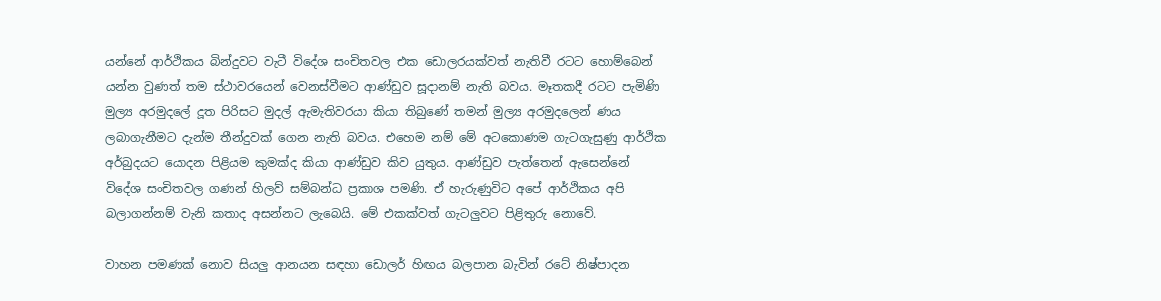යන්නේ ආර්ථිකය බින්දුවට වැටී විදේශ සංචිතවල එක ඩොලරයක්වත් නැතිවී රටට හොම්බෙන් යන්න වුණත් තම ස්ථාවරයෙන් වෙනස්වීමට ආණ්ඩුව සූදානම් නැති බවය. මෑතකදී රටට පැමිණි මුල්‍ය අරමුදලේ දූත පිරිසට මුදල් ඇමැතිවරයා කියා තිබුණේ තමන් මුල්‍ය අරමුදලෙන් ණය ලබාගැනීමට දැන්ම තීන්දුවක් ගෙන නැති බවය. එහෙම නම් මේ අටකොණම ගැටගැසුණු ආර්ථික අර්බුදයට යොදන පිළියම කුමක්ද කියා ආණ්ඩුව කිව යුතුය. ආණ්ඩුව පැත්තෙන් ඇසෙන්නේ විදේශ සංචිතවල ගණන් හිලව් සම්බන්ධ ප්‍රකාශ පමණි. ඒ හැරුණුවිට අපේ ආර්ථිකය අපි බලාගන්නම් වැනි කතාද අසන්නට ලැබෙයි. මේ එකක්වත් ගැටලුවට පිළිතුරු නොවේ.

වාහන පමණක් නොව සියලු ආනයන සඳහා ඩොලර් හිඟය බලපාන බැවින් රටේ නිෂ්පාදන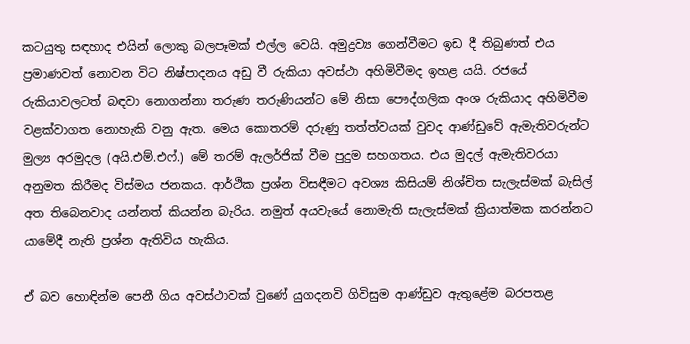කටයුතු සඳහාද එයින් ලොකු බලපෑමක් එල්ල වෙයි. අමුද්‍රව්‍ය ගෙන්වීමට ඉඩ දී තිබුණත් එය ප්‍රමාණවත් නොවන විට නිෂ්පාදනය අඩු වී රුකියා අවස්ථා අහිමිවීමද ඉහළ යයි. රජයේ රුකියාවලටත් බඳවා නොගන්නා තරුණ තරුණියන්ට මේ නිසා පෞද්ගලික අංශ රුකියාද අහිමිවීම වළක්වාගත නොහැකි වනු ඇත. මෙය කොතරම් දරුණු තත්ත්වයක් වුවද ආණ්ඩුවේ ඇමැතිවරුන්ට මුල්‍ය අරමුදල (අයි.එම්.එෆ්.) මේ තරම් ඇලර්ජික් වීම පුදුම සහගතය. එය මුදල් ඇමැතිවරයා අනුමත කිරීමද විස්මය ජනකය. ආර්ථික ප්‍රශ්න විසඳීමට අවශ්‍ය කිසියම් නිශ්චිත සැලැස්මක් බැසිල් අත තිබෙනවාද යන්නත් කියන්න බැරිය. නමුත් අයවැයේ නොමැති සැලැස්මක් ක්‍රියාත්මක කරන්නට යාමේදී නැති ප්‍රශ්න ඇතිවිය හැකිය.

ඒ බව හොඳින්ම පෙනී ගිය අවස්ථාවක් වුණේ යුගදනවි ගිවිසුම ආණ්ඩුව ඇතුළේම බරපතළ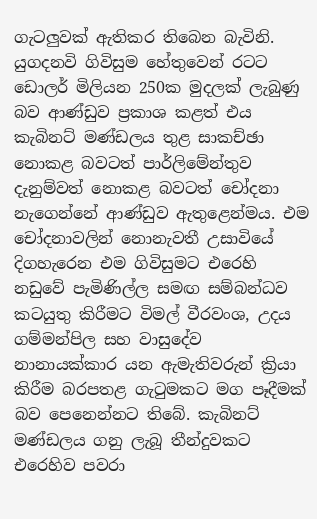ගැටලුවක් ඇතිකර තිබෙන බැවිනි. යුගදනවි ගිවිසුම හේතුවෙන් රටට ඩොලර් මිලියන 250ක මුදලක් ලැබුණු බව ආණ්ඩුව ප්‍රකාශ කළත් එය කැබිනට් මණ්ඩලය තුළ සාකච්ඡා නොකළ බවටත් පාර්ලිමේන්තුව දැනුම්වත් නොකළ බවටත් චෝදනා නැගෙන්නේ ආණ්ඩුව ඇතුළෙන්මය. එම චෝදනාවලින් නොනැවතී උසාවියේ දිගහැරෙන එම ගිවිසුමට එරෙහි නඩුවේ පැමිණිල්ල සමඟ සම්බන්ධව කටයුතු කිරීමට විමල් වීරවංශ, උදය ගම්මන්පිල සහ වාසුදේව නානායක්කාර යන ඇමැතිවරුන් ක්‍රියා කිරීම බරපතළ ගැටුමකට මග පෑදීමක් බව පෙනෙන්නට තිබේ. කැබිනට් මණ්ඩලය ගනු ලැබූ තීන්දුවකට එරෙහිව පවරා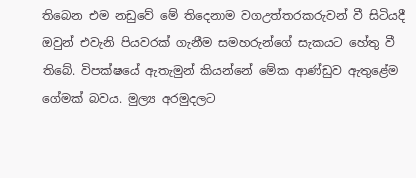තිබෙන එම නඩුවේ මේ තිදෙනාම වගඋත්තරකරුවන් වී සිටියදී ඔවුන් එවැනි පියවරක් ගැනීම සමහරුන්ගේ සැකයට හේතු වී තිබේ. විපක්ෂයේ ඇතැමුන් කියන්නේ මේක ආණ්ඩුව ඇතුළේම ගේමක් බවය. මුල්‍ය අරමුදලට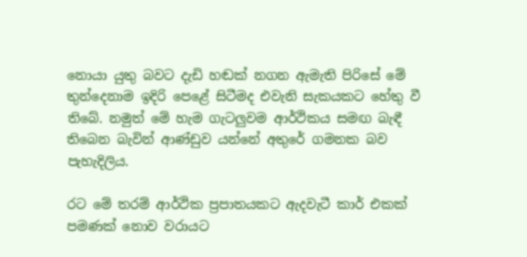නොයා යුතු බවට දැඩි හඬක් නගන ඇමැති පිරිසේ මේ තුන්දෙනාම ඉදිරි පෙළේ සිටීමද එවැනි සැකයකට හේතු වී තිබේ. නමුත් මේ හැම ගැටලුවම ආර්ථිකය සමඟ බැඳී තිබෙන බැවින් ආණ්ඩුව යන්නේ අතුරේ ගමනක බව පැහැදිලිය.

රට මේ තරම් ආර්ථික ප්‍රපාතයකට ඇදවැටී කාර් එකක් පමණක් නොව වරායට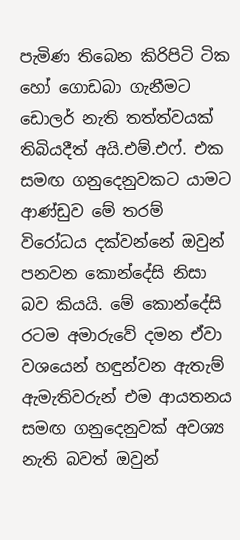පැමිණ තිබෙන කිරිපිටි ටික හෝ ගොඩබා ගැනීමට ඩොලර් නැති තත්ත්වයක් තිබියදීත් අයි.එම්.එෆ්. එක සමඟ ගනුදෙනුවකට යාමට ආණ්ඩුව මේ තරම් විරෝධය දක්වන්නේ ඔවුන් පනවන කොන්දේසි නිසා බව කියයි. මේ කොන්දේසි රටම අමාරුවේ දමන ඒවා වශයෙන් හඳුන්වන ඇතැම් ඇමැතිවරුන් එම ආයතනය සමඟ ගනුදෙනුවක් අවශ්‍ය නැති බවත් ඔවුන්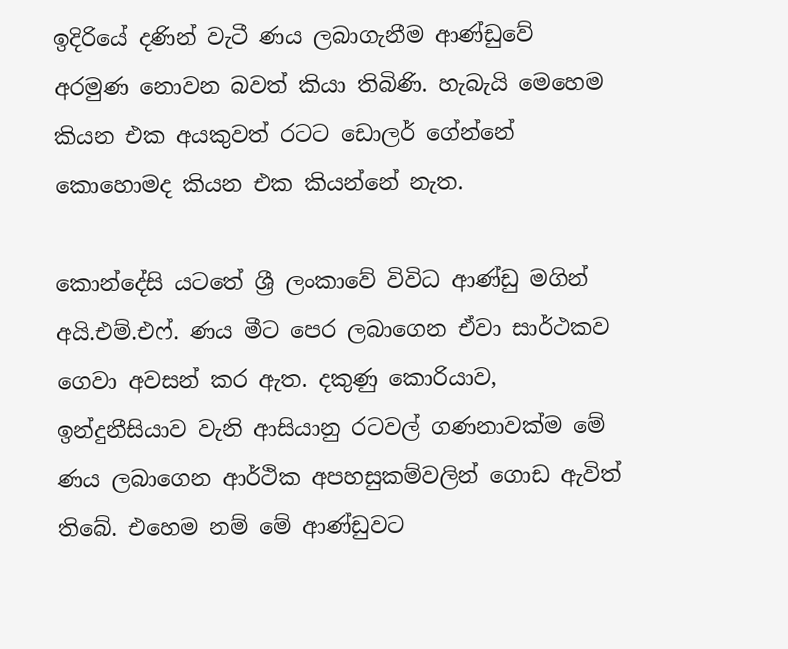ඉදිරියේ දණින් වැටී ණය ලබාගැනීම ආණ්ඩුවේ අරමුණ නොවන බවත් කියා තිබිණි. හැබැයි මෙහෙම කියන එක අයකුවත් රටට ඩොලර් ගේන්නේ කොහොමද කියන එක කියන්නේ නැත.

කොන්දේසි යටතේ ශ්‍රී ලංකාවේ විවිධ ආණ්ඩු මගින් අයි.එම්.එෆ්. ණය මීට පෙර ලබාගෙන ඒවා සාර්ථකව ගෙවා අවසන් කර ඇත. දකුණු කොරියාව, ඉන්දුනීසියාව වැනි ආසියානු රටවල් ගණනාවක්ම මේ ණය ලබාගෙන ආර්ථික අපහසුකම්වලින් ගොඩ ඇවිත් තිබේ. එහෙම නම් මේ ආණ්ඩුවට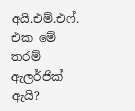අයි.එම්.එෆ්. එක මේ තරම් ඇලර්ජික් ඇයි?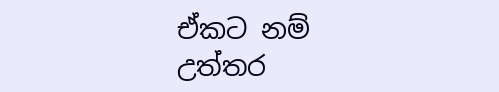ඒකට නම් උත්තර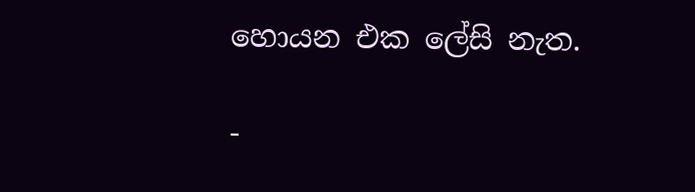හොයන එක ලේසි නැත.

-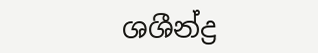ශශීන්ද්‍ර